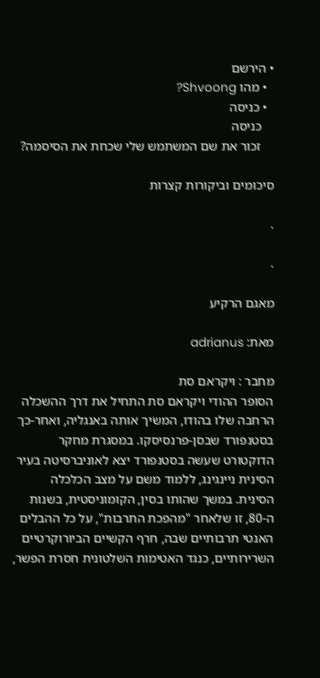• הירשם
  • מהו Shvoong?
  • כניסה
    כניסה
    זכור את שם המשתמש שלי שכחת את הסיסמה?

סיכומים וביקורות קצרות

.

.

מאגם הרקיע

מאת: adrianus

מחבר : ויקראם סת
הסופר ההודי ויקראם סת התחיל את דרך ההשכלה הרחבה שלו בהודו, המשיך אותה באנגליה, ואחר-כך בסטנפורד שבסן-פרנסיסקו. במסגרת מחקר
הדוקטורט שעשה בסטנפורד יצא לאוניברסיטה בעיר הסינית ניינגינג, ללמוד משם על מצב הכלכלה הסינית. במשך שהותו בסין, הקומוניסטית, בשנות ה-80, זו שלאחר "מהפכת התרבות", על כל ההבלים האנטי תרבותיים שבה, חרף הקשיים הביורוקרטיים השרירותיים, כנגד האטימות השלטונית חסרת הפשר,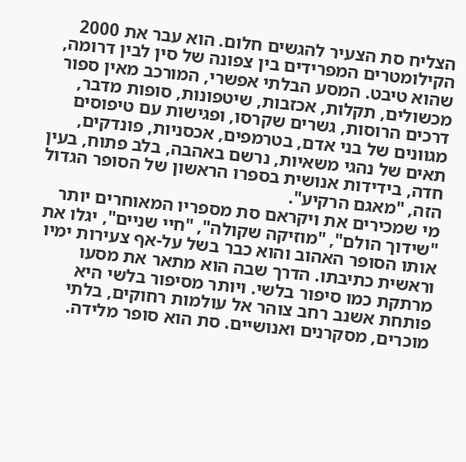הצליח סת הצעיר להגשים חלום. הוא עבר את 2000 הקילומטרים המפרידים בין צפונה של סין לבין דרומה, שהוא טיבט. המסע הבלתי אפשרי, המורכב מאין ספור מכשולים, תקלות, אכזבות, שיטפונות, סופות מדבר, דרכים הרוסות, גשרים שקרסו, ופגישות עם טיפוסים מגוונים של בני אדם, בטרמפים, אכסניות, פונדקים, תאים של נהגי משאיות, נרשם באהבה, בלב פתוח, בעין חדה, בידידות אנושית בספרו הראשון של הסופר הגדול הזה, "מאגם הרקיע".
מי שמכירים את ויקראם סת מספריו המאוחרים יותר "שידוך הולם", "מוזיקה שקולה", "חיי שניים", יגלו את אותו הסופר האהוב והוא כבר בשל על-אף צעירות ימיו וראשית כתיבתו. הדרך שבה הוא מתאר את מסעו מרתקת כמו סיפור בלשי. ויותר מסיפור בלשי היא פותחת אשנב רחב צוהר אל עולמות רחוקים, בלתי מוכרים, מסקרנים ואנושיים. סת הוא סופר מלידה.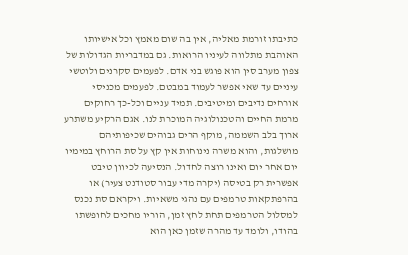כתיבתו זורמת מאליה, אין בה שום מאמץ וכל אישיותו האוהבת מתלווה לעיניו הרואות. גם במדבריות הגדולות של צפון מערב סין הוא פוגש בני אדם. לפעמים סקרנים ולוטשי עיניים עד שאי אפשר לעמוד במבטם. לפעמים מכניסי אורחים נדיבים ומיטיבים. תמיד עניים וכל-כך רחוקים מרמת החיים והטכנולוגיה המוכרת לנו. אגם הרקיע משתרע ארוך בלב השממה, מוקף הרים גבוהים שכיפותיהם מושלגות, והוא משרה נינוחות אין קץ על סת הרוחץ במימיו יום אחר יום ואינו רוצה לחדול. הנסיעה לכיוון טיבט אפשרית רק בטיסה (יקרה מדי עבור סטודנט צעיר) או בהרפתקאות טרמפים עם נהגי משאיות. ויקראם סת נכנס למסלול הטרמפים תחת לחץ זמן, הוריו מחכים לחופשתו בהודו, ולומד עד מהרה שזמן כאן הוא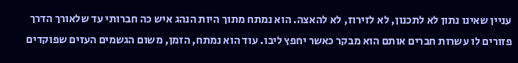עניין שאינו נתון לא לתכנון, לא לזירוז, לא להאצה. הוא נמתח מתוך היות הנהג איש כה חברותי עד שלאורך הדרך פזורים לו עשרות חברים אותם הוא מבקר כאשר יחפץ ליבו. עוד הוא נמתח, הזמן, משום הגשמים העזים שפוקדים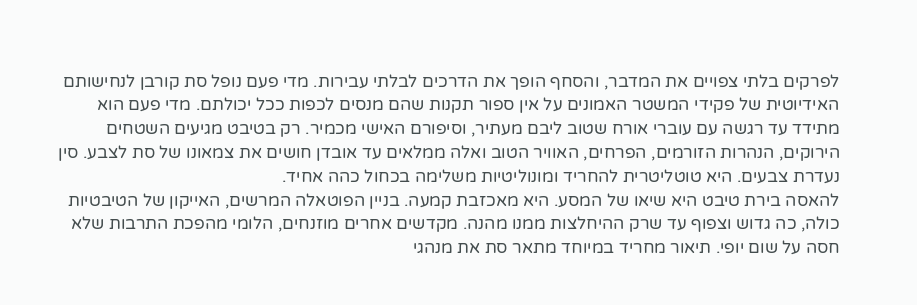לפרקים בלתי צפויים את המדבר, והסחף הופך את הדרכים לבלתי עבירות. מדי פעם נופל סת קורבן לנחישותם האידיוטית של פקידי המשטר האמונים על אין ספור תקנות שהם מנסים לכפות ככל יכולתם. מדי פעם הוא מתידד עד רגשה עם עוברי אורח שטוב ליבם מעתיר, וסיפורם האישי מכמיר. רק בטיבט מגיעים השטחים הירוקים, הנהרות הזורמים, הפרחים, האוויר הטוב ואלה ממלאים עד אובדן חושים את צמאונו של סת לצבע. סין נעדרת צבעים. היא טוטליטרית להחריד ומונוליטיות משלימה בכחול כהה אחיד.
להאסה בירת טיבט היא שיאו של המסע. היא מאכזבת קמעה. בניין הפוטאלה המרשים, האייקון של הטיבטיות כולה, כה גדוש וצפוף עד שרק ההיחלצות ממנו מהנה. מקדשים אחרים מוזנחים, הלומי מהפכת התרבות שלא חסה על שום יופי. תיאור מחריד במיוחד מתאר סת את מנהגי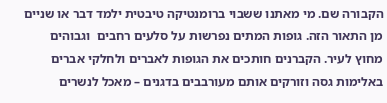הקבורה שם. מי מאתנו ששבוי ברומנטיקה טיבטית ילמד דבר או שניים מן התאור הזה. גופות המתים נפרשות על סלעים רחבים  וגבוהים מחוץ לעיר. הקברנים חותכים את הגופות לאברים ולחלקי אברים באלימות גסה וזורקים אותם מעורבבים בדגנים – מאכל לנשרים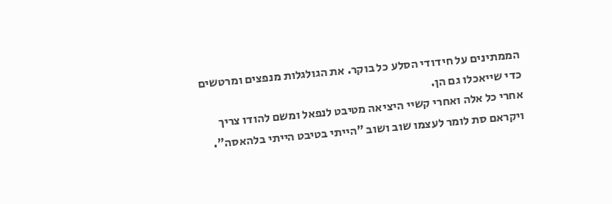הממתינים על חידודי הסלע כל בוקר. את הגולגלות מנפצים ומרטשים כדי שייאכלו גם הן.
אחרי כל אלה ואחרי קשיי היציאה מטיבט לנפאל ומשם להודו צריך ויקראם סת לומר לעצמו שוב ושוב "הייתי בטיבט הייתי בלהאסה".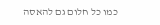כמו כל חלום גם להאסה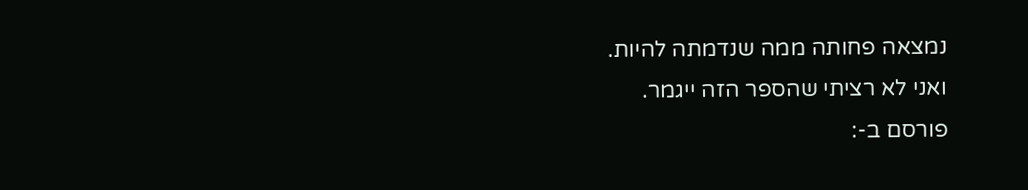נמצאה פחותה ממה שנדמתה להיות.
ואני לא רציתי שהספר הזה ייגמר.
פורסם ב-: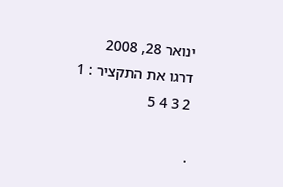ינואר 28, 2008
דרגו את התקציר : 1 2 3 4 5

.